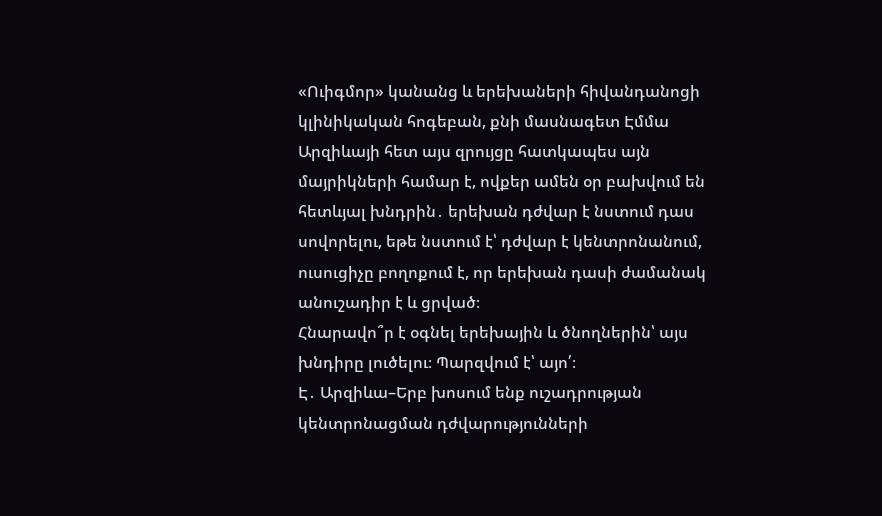«Ուիգմոր» կանանց և երեխաների հիվանդանոցի կլինիկական հոգեբան, քնի մասնագետ Էմմա Արզիևայի հետ այս զրույցը հատկապես այն մայրիկների համար է, ովքեր ամեն օր բախվում են հետևյալ խնդրին․ երեխան դժվար է նստում դաս սովորելու, եթե նստում է՝ դժվար է կենտրոնանում, ուսուցիչը բողոքում է, որ երեխան դասի ժամանակ անուշադիր է և ցրված։
Հնարավո՞ր է օգնել երեխային և ծնողներին՝ այս խնդիրը լուծելու։ Պարզվում է՝ այո՛։
Է․ Արզիևա–Երբ խոսում ենք ուշադրության կենտրոնացման դժվարությունների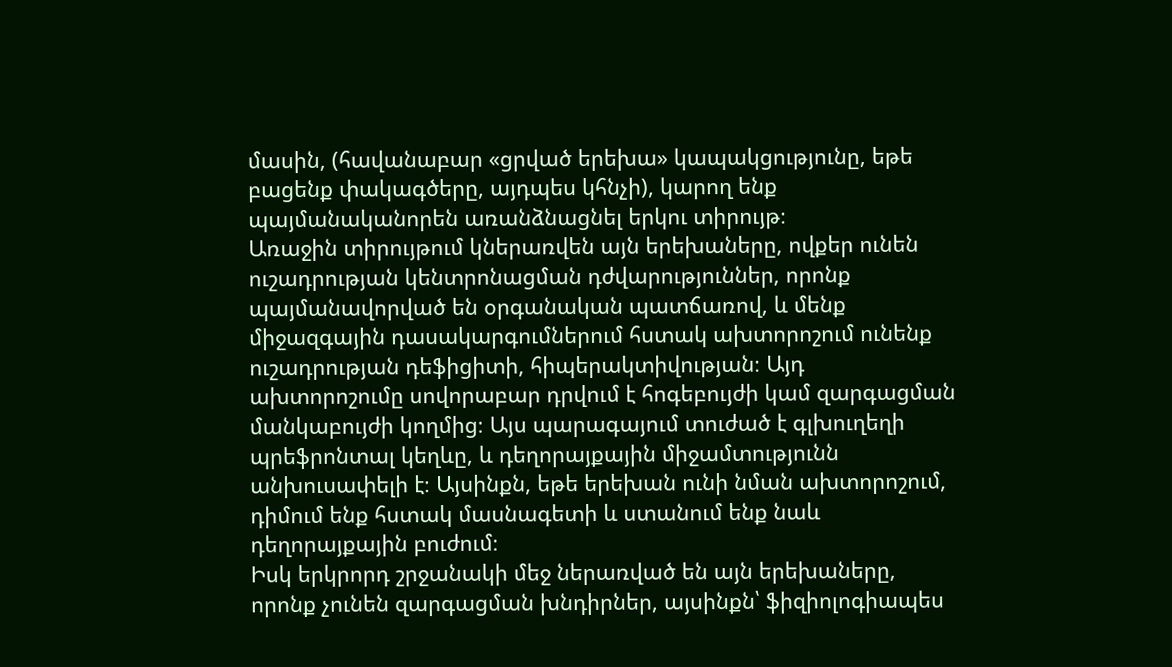մասին, (հավանաբար «ցրված երեխա» կապակցությունը, եթե բացենք փակագծերը, այդպես կհնչի), կարող ենք պայմանականորեն առանձնացնել երկու տիրույթ։
Առաջին տիրույթում կներառվեն այն երեխաները, ովքեր ունեն ուշադրության կենտրոնացման դժվարություններ, որոնք պայմանավորված են օրգանական պատճառով, և մենք միջազգային դասակարգումներում հստակ ախտորոշում ունենք ուշադրության դեֆիցիտի, հիպերակտիվության։ Այդ ախտորոշումը սովորաբար դրվում է հոգեբույժի կամ զարգացման մանկաբույժի կողմից։ Այս պարագայում տուժած է գլխուղեղի պրեֆրոնտալ կեղևը, և դեղորայքային միջամտությունն անխուսափելի է։ Այսինքն, եթե երեխան ունի նման ախտորոշում, դիմում ենք հստակ մասնագետի և ստանում ենք նաև դեղորայքային բուժում։
Իսկ երկրորդ շրջանակի մեջ ներառված են այն երեխաները, որոնք չունեն զարգացման խնդիրներ, այսինքն՝ ֆիզիոլոգիապես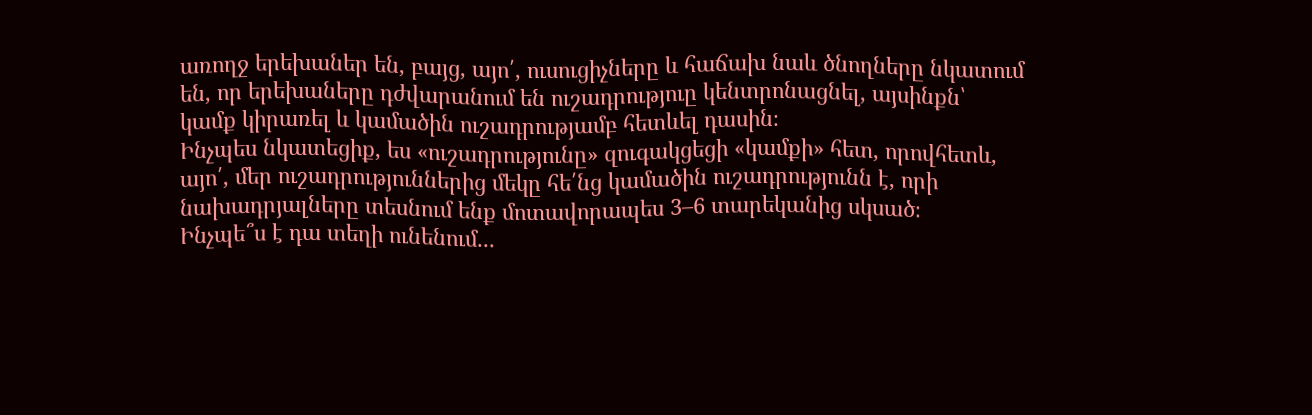առողջ երեխաներ են, բայց, այո՛, ուսուցիչները և հաճախ նաև ծնողները նկատում են, որ երեխաները դժվարանում են ուշադրություը կենտրոնացնել, այսինքն՝ կամք կիրառել և կամածին ուշադրությամբ հետևել դասին։
Ինչպես նկատեցիք, ես «ուշադրությունը» զուգակցեցի «կամքի» հետ, որովհետև, այո՛, մեր ուշադրություններից մեկը հե՛նց կամածին ուշադրությունն է, որի նախադրյալները տեսնում ենք մոտավորապես 3–6 տարեկանից սկսած։
Ինչպե՞ս է դա տեղի ունենում․․․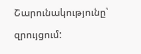Շարունակությունը՝ զրույցում: